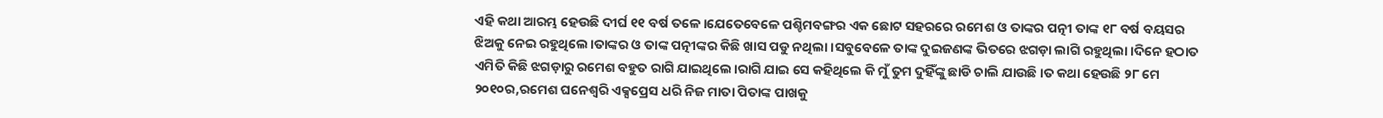ଏହି କଥା ଆରମ୍ଭ ହେଉଛି ଦୀର୍ଘ ୧୧ ବର୍ଷ ତଳେ।ଯେତେବେଳେ ପଶ୍ଚିମବଙ୍ଗର ଏକ ଛୋଟ ସହରରେ ରମେଶ ଓ ତାଙ୍କର ପତ୍ନୀ ତାଙ୍କ ୧୮ ବର୍ଷ ବୟସର ଝିଅକୁ ନେଇ ରହୁଥିଲେ।ତାଙ୍କର ଓ ତାଙ୍କ ପତ୍ନୀଙ୍କର କିଛି ଖାସ ପଡୁ ନଥିଲା।ସବୁବେଳେ ତାଙ୍କ ଦୁଇଜଣଙ୍କ ଭିତରେ ଝଗଡ଼ା ଲାଗି ରହୁଥିଲା।ଦିନେ ହଠାତ ଏମିତି କିଛି ଝଗଡ଼ାରୁ ରମେଶ ବହୁତ ରାଗି ଯାଇଥିଲେ।ରାଗି ଯାଇ ସେ କହିଥିଲେ କି ମୁଁ ତୁମ ଦୁହିଁଙ୍କୁ ଛାଡି ଚାଲି ଯାଉଛି।ତ କଥା ହେଉଛି ୨୮ ମେ ୨୦୧୦ର,ରମେଶ ଘନେଶ୍ଵରି ଏକ୍ସପ୍ରେସ ଧରି ନିଜ ମାତା ପିତାଙ୍କ ପାଖକୁ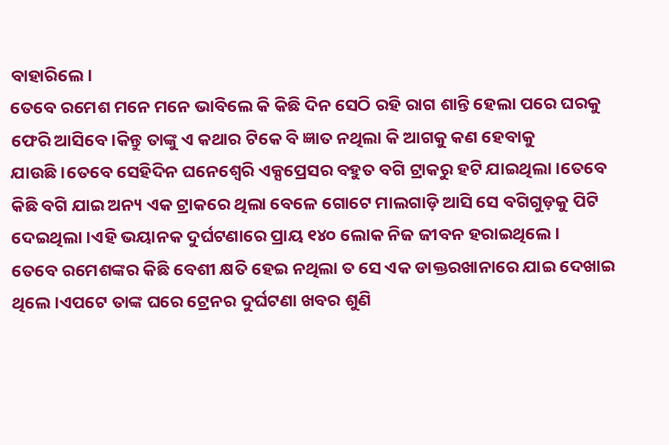ବାହାରିଲେ।
ତେବେ ରମେଶ ମନେ ମନେ ଭାବିଲେ କି କିଛି ଦିନ ସେଠି ରହି ରାଗ ଶାନ୍ତି ହେଲା ପରେ ଘରକୁ ଫେରି ଆସିବେ।କିନ୍ତୁ ତାଙ୍କୁ ଏ କଥାର ଟିକେ ବି ଜ୍ଞାତ ନଥିଲା କି ଆଗକୁ କଣ ହେବାକୁ ଯାଉଛି।ତେବେ ସେହିଦିନ ଘନେଶ୍ୱେରି ଏକ୍ସପ୍ରେସର ବହୁତ ବଗି ଟ୍ରାକରୁ ହଟି ଯାଇଥିଲା।ତେବେ କିଛି ବଗି ଯାଇ ଅନ୍ୟ ଏକ ଟ୍ରାକରେ ଥିଲା ବେଳେ ଗୋଟେ ମାଲଗାଡ଼ି ଆସି ସେ ବଗିଗୁଡ଼କୁ ପିଟି ଦେଇଥିଲା।ଏହି ଭୟାନକ ଦୁର୍ଘଟଣାରେ ପ୍ରାୟ ୧୪୦ ଲୋକ ନିଜ ଜୀବନ ହରାଇଥିଲେ।
ତେବେ ରମେଶଙ୍କର କିଛି ବେଶୀ କ୍ଷତି ହେଇ ନଥିଲା ତ ସେ ଏକ ଡାକ୍ତରଖାନାରେ ଯାଇ ଦେଖାଇ ଥିଲେ।ଏପଟେ ତାଙ୍କ ଘରେ ଟ୍ରେନର ଦୁର୍ଘଟଣା ଖବର ଶୁଣି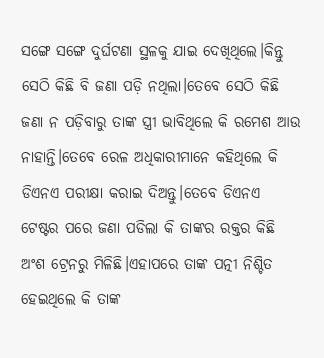ସଙ୍ଗେ ସଙ୍ଗେ ଦୁର୍ଘଟଣା ସ୍ଥଳକୁ ଯାଇ ଦେଖିଥିଲେ।କିନ୍ତୁ ସେଠି କିଛି ବି ଜଣା ପଡ଼ି ନଥିଲା।ତେବେ ସେଠି କିଛି ଜଣା ନ ପଡ଼ିବାରୁ ତାଙ୍କ ସ୍ତ୍ରୀ ଭାବିଥିଲେ କି ରମେଶ ଆଉ ନାହାନ୍ତି।ତେବେ ରେଳ ଅଧିକାରୀମାନେ କହିଥିଲେ କି ଡିଏନଏ ପରୀକ୍ଷା କରାଇ ଦିଅନ୍ତୁ।ତେବେ ଡିଏନଏ ଟେଷ୍ଟର ପରେ ଜଣା ପଡିଲା କି ତାଙ୍କର ରକ୍ତର କିଛି ଅଂଶ ଟ୍ରେନରୁ ମିଳିଛି।ଏହାପରେ ତାଙ୍କ ପତ୍ନୀ ନିଶ୍ଚିତ ହେଇଥିଲେ କି ତାଙ୍କ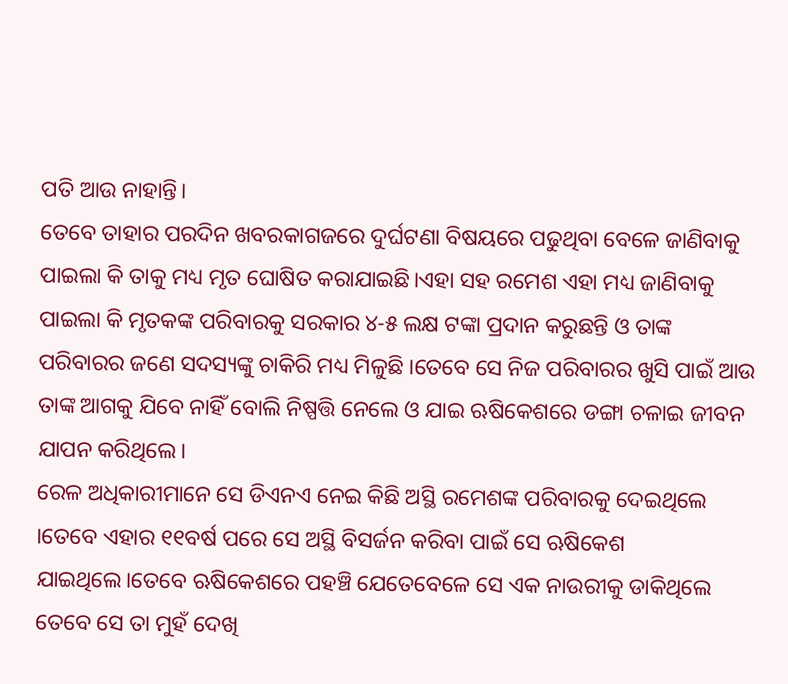ପତି ଆଉ ନାହାନ୍ତି।
ତେବେ ତାହାର ପରଦିନ ଖବରକାଗଜରେ ଦୁର୍ଘଟଣା ବିଷୟରେ ପଢୁଥିବା ବେଳେ ଜାଣିବାକୁ ପାଇଲା କି ତାକୁ ମଧ୍ୟ ମୃତ ଘୋଷିତ କରାଯାଇଛି।ଏହା ସହ ରମେଶ ଏହା ମଧ୍ୟ ଜାଣିବାକୁ ପାଇଲା କି ମୃତକଙ୍କ ପରିବାରକୁ ସରକାର ୪-୫ ଲକ୍ଷ ଟଙ୍କା ପ୍ରଦାନ କରୁଛନ୍ତି ଓ ତାଙ୍କ ପରିବାରର ଜଣେ ସଦସ୍ୟଙ୍କୁ ଚାକିରି ମଧ୍ୟ ମିଳୁଛି ।ତେବେ ସେ ନିଜ ପରିବାରର ଖୁସି ପାଇଁ ଆଉ ତାଙ୍କ ଆଗକୁ ଯିବେ ନାହିଁ ବୋଲି ନିଷ୍ପତ୍ତି ନେଲେ ଓ ଯାଇ ଋଷିକେଶରେ ଡଙ୍ଗା ଚଳାଇ ଜୀବନ ଯାପନ କରିଥିଲେ।
ରେଳ ଅଧିକାରୀମାନେ ସେ ଡିଏନଏ ନେଇ କିଛି ଅସ୍ଥି ରମେଶଙ୍କ ପରିବାରକୁ ଦେଇଥିଲେ ।ତେବେ ଏହାର ୧୧ବର୍ଷ ପରେ ସେ ଅସ୍ଥି ବିସର୍ଜନ କରିବା ପାଇଁ ସେ ଋଷିକେଶ ଯାଇଥିଲେ।ତେବେ ଋଷିକେଶରେ ପହଞ୍ଚି ଯେତେବେଳେ ସେ ଏକ ନାଉରୀକୁ ଡାକିଥିଲେ ତେବେ ସେ ତା ମୁହଁ ଦେଖି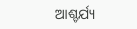ଆଶ୍ଚର୍ଯ୍ୟ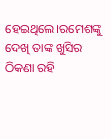ହେଇଥିଲେ।ରମେଶଙ୍କୁ ଦେଖି ତାଙ୍କ ଖୁସିର ଠିକଣା ରହି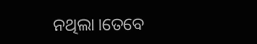ନଥିଲା।ତେବେ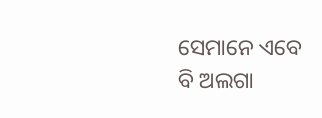ସେମାନେ ଏବେ ବି ଅଲଗା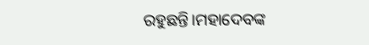ରହୁଛନ୍ତି।ମହାଦେବଙ୍କ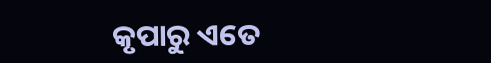କୃପାରୁ ଏତେ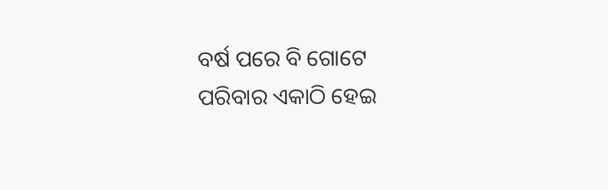ବର୍ଷ ପରେ ବି ଗୋଟେ ପରିବାର ଏକାଠି ହେଇ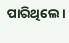ପାରିଥିଲେ।